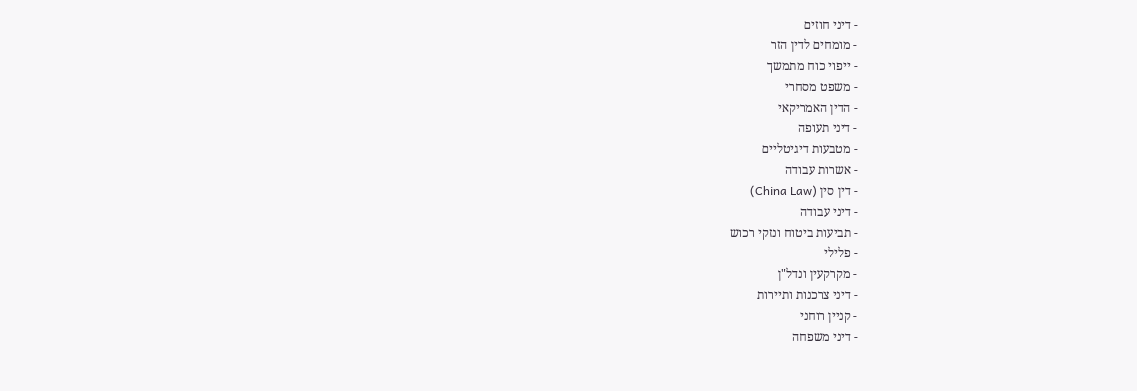- דיני חוזים
- מומחים לדין הזר
- ייפוי כוח מתמשך
- משפט מסחרי
- הדין האמריקאי
- דיני תעופה
- מטבעות דיגיטליים
- אשרות עבודה
- דין סין (China Law)
- דיני עבודה
- תביעות ביטוח ונזקי רכוש
- פלילי
- מקרקעין ונדל"ן
- דיני צרכנות ותיירות
- קניין רוחני
- דיני משפחה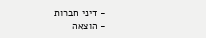- דיני חברות
- הוצאה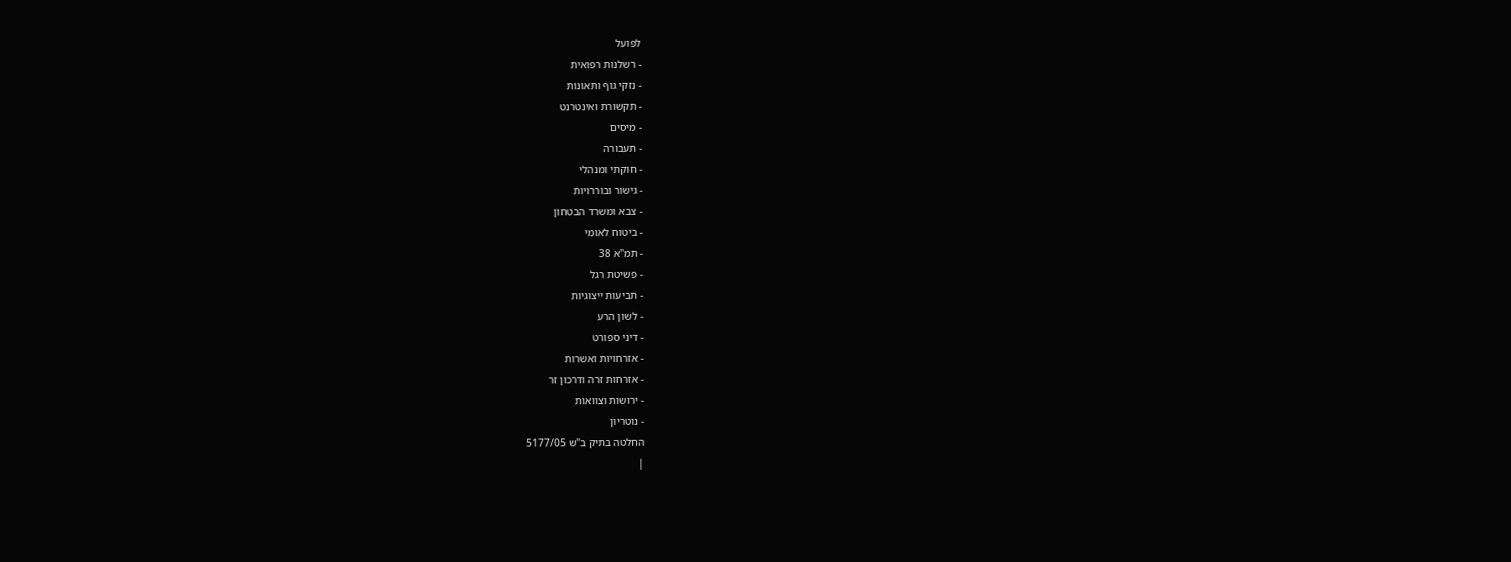לפועל
- רשלנות רפואית
- נזקי גוף ותאונות
- תקשורת ואינטרנט
- מיסים
- תעבורה
- חוקתי ומנהלי
- גישור ובוררויות
- צבא ומשרד הבטחון
- ביטוח לאומי
- תמ"א 38
- פשיטת רגל
- תביעות ייצוגיות
- לשון הרע
- דיני ספורט
- אזרחויות ואשרות
- אזרחות זרה ודרכון זר
- ירושות וצוואות
- נוטריון
החלטה בתיק ב"ש 5177/05
|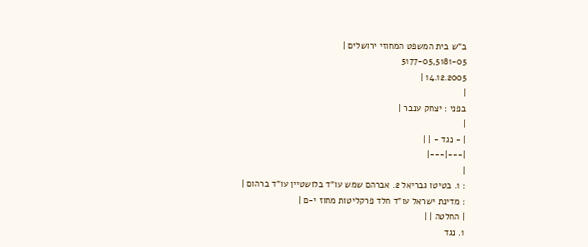ב"ש בית המשפט המחוזי ירושלים |
5177-05,5181-05
14.12.2005 |
|
בפני : יצחק ענבר |
|
| - נגד - | |
|---|---|
|
: 1. בטיטו גבריאל 2. אברהם שמש עו"ד בלושטיין עו"ד ברהום |
: מדינת ישראל עו"ד חלד פרקליטות מחוז י-ם |
| החלטה | |
1. נגד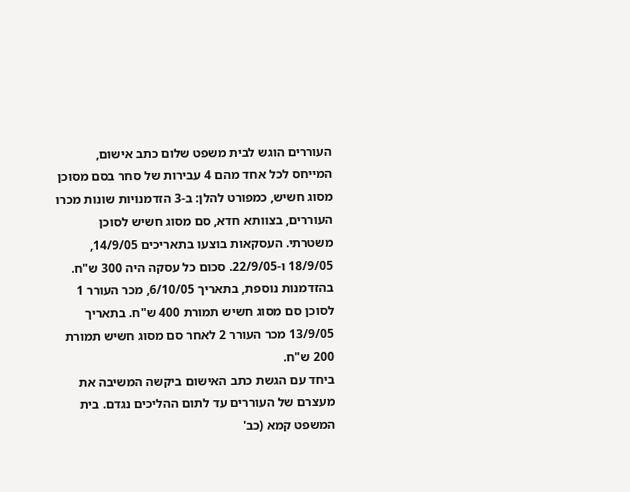העוררים הוגש לבית משפט שלום כתב אישום, המייחס לכל אחד מהם 4 עבירות של סחר בסם מסוכן מסוג חשיש, כמפורט להלן: ב-3 הזדמנויות שונות מכרו העוררים, בצוותא חדא, סם מסוג חשיש לסוכן משטרתי. העסקאות בוצעו בתאריכים 14/9/05, 18/9/05 ו-22/9/05. סכום כל עסקה היה 300 ש"ח. בהזדמנות נוספת, בתאריך 6/10/05, מכר העורר 1 לסוכן סם מסוג חשיש תמורת 400 ש"ח. בתאריך 13/9/05 מכר העורר 2 לאחר סם מסוג חשיש תמורת 200 ש"ח.
ביחד עם הגשת כתב האישום ביקשה המשיבה את מעצרם של העוררים עד לתום ההליכים נגדם. בית המשפט קמא (כב'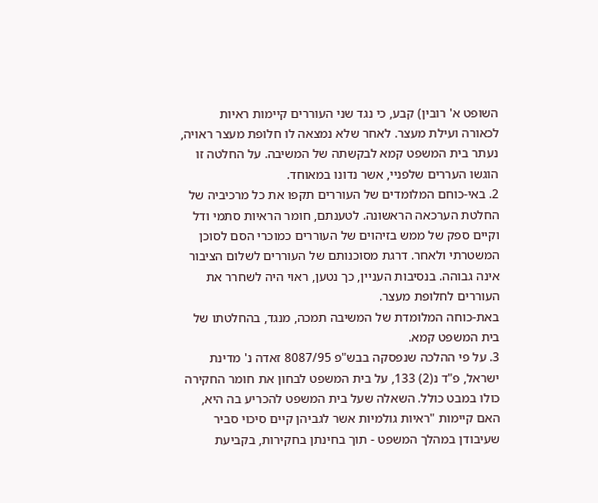השופט א' רובין) קבע, כי נגד שני העוררים קיימות ראיות לכאורה ועילת מעצר. לאחר שלא נמצאה לו חלופת מעצר ראויה, נעתר בית המשפט קמא לבקשתה של המשיבה. על החלטה זו הוגשו העררים שלפניי, אשר נדונו במאוחד.
2. באי-כוחם המלומדים של העוררים תקפו את כל מרכיביה של החלטת הערכאה הראשונה. לטענתם, חומר הראיות סתמי ודל וקיים ספק של ממש בזיהוים של העוררים כמוכרי הסם לסוכן המשטרתי ולאחר. דרגת מסוכנותם של העוררים לשלום הציבור אינה גבוהה. בנסיבות העניין, כך נטען, ראוי היה לשחרר את העוררים לחלופת מעצר.
באת-כוחה המלומדת של המשיבה תמכה, מנגד, בהחלטתו של בית המשפט קמא.
3. על פי ההלכה שנפסקה בבש"פ 8087/95 זאדה נ' מדינת ישראל, פ"ד נ(2) 133, על בית המשפט לבחון את חומר החקירה כולו במבט כולל. השאלה שעל בית המשפט להכריע בה היא, האם קיימות "ראיות גולמיות אשר לגביהן קיים סיכוי סביר שעיבודן במהלך המשפט - תוך בחינתן בחקירות, בקביעת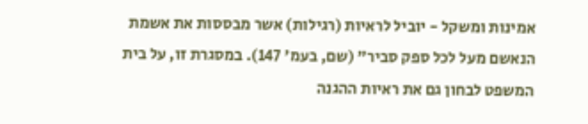אמינות ומשקל - יוביל לראיות (רגילות) אשר מבססות את אשמת הנאשם מעל לכל ספק סביר" (שם, בעמ' 147). במסגרת זו, על בית המשפט לבחון גם את ראיות ההגנה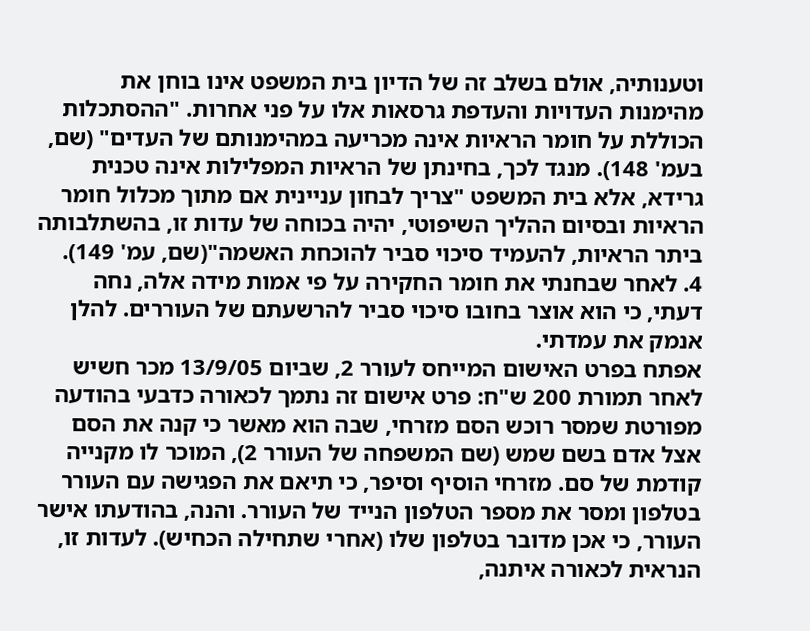וטענותיה, אולם בשלב זה של הדיון בית המשפט אינו בוחן את מהימנות העדויות והעדפת גרסאות אלו על פני אחרות. "ההסתכלות הכוללת על חומר הראיות אינה מכריעה במהימנותם של העדים" (שם, בעמ' 148). מנגד לכך, בחינתן של הראיות המפלילות אינה טכנית גרידא, אלא בית המשפט "צריך לבחון עניינית אם מתוך מכלול חומר הראיות ובסיום ההליך השיפוטי, יהיה בכוחה של עדות זו, בהשתלבותה ביתר הראיות, להעמיד סיכוי סביר להוכחת האשמה"(שם, עמ' 149).
4. לאחר שבחנתי את חומר החקירה על פי אמות מידה אלה, נחה דעתי, כי הוא אוצר בחובו סיכוי סביר להרשעתם של העוררים. להלן אנמק את עמדתי.
אפתח בפרט האישום המייחס לעורר 2, שביום 13/9/05 מכר חשיש לאחר תמורת 200 ש"ח: פרט אישום זה נתמך לכאורה כדבעי בהודעה מפורטת שמסר רוכש הסם מזרחי, שבה הוא מאשר כי קנה את הסם אצל אדם בשם שמש (שם המשפחה של העורר 2), המוכר לו מקנייה קודמת של סם. מזרחי הוסיף וסיפר, כי תיאם את הפגישה עם העורר בטלפון ומסר את מספר הטלפון הנייד של העורר. והנה, בהודעתו אישר העורר, כי אכן מדובר בטלפון שלו (אחרי שתחילה הכחיש). לעדות זו, הנראית לכאורה איתנה,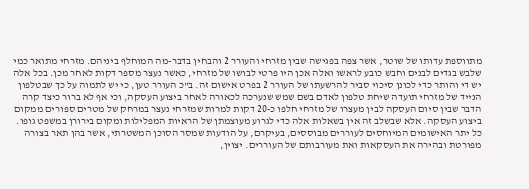מתווספת עדותו של שוטר, אשר צפה בפגישה שבין מזרחי והעורר 2 והבחין בדבר-מה המוחלף ביניהם. מזרחי מתואר כמי שלבש בגדים לבנים וחבש כובע לראשו ואלה אכן היו פרטי לבושו של מזרחי, כאשר נעצר מספר דקות לאחר מכן. בכל אלה יש די והותר כדי לכונן סיכוי סביר להרשעתו של העורר 2 בפרט אישום זה. ב"כ העורר טען, כי יש לתמוה על כך שבטלפון הנייד של מזרחי תועדה שיחת טלפון לאדם בשם שמש שנערכה לכאורה לאחר ביצוע העסקה, וכי אף לא ברור כיצד קרה הדבר שבין סיום העסקה לבין מעצרו של מזרחי חלפו כ-20 דקות למרות שמזרחי נעצר במרחק של מטרים ספורים ממקום ביצוע העסקה. אלא שבשלב זה אין בשאלות אלה כדי לגרוע מעוצמתן של הראיות המפלילות ומקום בירורן במשפט גופו.
כל יתר האישומים המיוחסים לעוררים מבוססים, בעיקרם, על הודעות שמסר הסוכן המשטרתי, אשר בהן תאר בצורה מפורטת ובהירה את העסקאות ואת מעורבותם של העוררים. יצוין,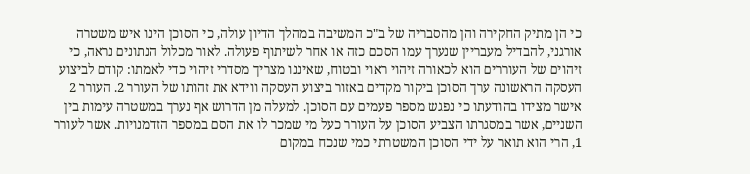כי הן מתיק החקירה והן מהסבריה של ב"כ המשיבה במהלך הדיון עולה, כי הסוכן הינו איש משטרה אורגני, להבדיל מעבריין שנערך עמו הסכם כזה או אחר לשיתוף פעולה. לאור מכלול הנתונים נראה, כי זיהוים של העוררים הוא לכאורה זיהוי ראוי ובטוח, שאיננו מצריך מסדרי זיהוי כדי לאמתו: קודם לביצוע העסקה הראשונה ערך הסוכן ביקור מקדים באזור ביצוע העסקה ווידא את זהותו של העורר 2. העורר 2 אישר מצידו בהודעתו כי נפגש מספר פעמים עם הסוכן. למעלה מן הדרוש אף נערך במשטרה עימות בין השניים, אשר במסגרתו הצביע הסוכן על העורר כעל מי שמכר לו את הסם במספר הזדמנויות. אשר לעורר 1, הרי הוא תואר על ידי הסוכן המשטרתי כמי שנכח במקום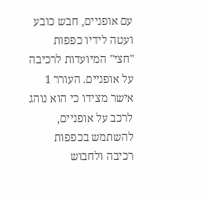עם אופניים, חבש כובע ועטה לידיו כפפות "חצי" המיועדות לרכיבה על אופניים. העורר 1 אישר מצידו כי הוא נוהג לרכב על אופניים, להשתמש בכפפות רכיבה ולחבוש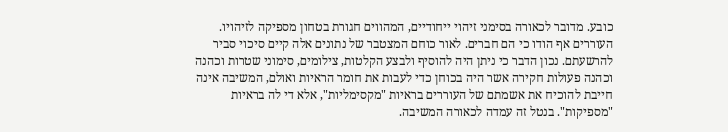כובע. מדובר לכאורה בסימני זיהוי ייחודיים, המהווים חגורת בטחון מספיקה לזיהויו. העוררים אף הודו כי הם חברים. לאור כוחם המצטבר של נתונים אלה קיים סיכוי סביר להרשעתם. נכון הדבר כי ניתן היה להוסיף ולבצע הקלטות, צילומים, סימוני שטרות וכהנה וכהנה פעולות חקירה אשר היה בכוחן כדי לעבות את חומר הראיות ואולם, המשיבה אינה חייבת להוכיח את אשמתם של העוררים בראיות "מקסימליות", אלא די לה בראיות "מספיקות". בנטל זה עמדה לכאורה המשיבה.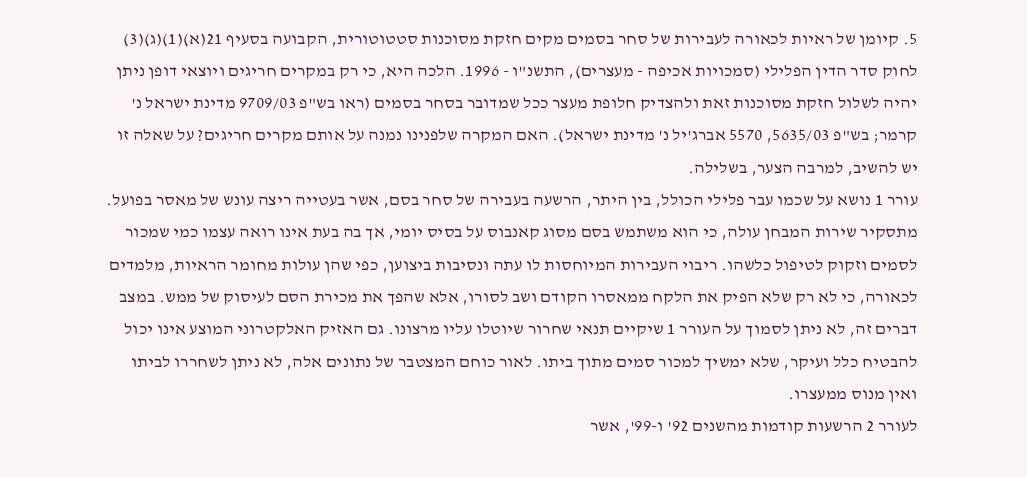5. קיומן של ראיות לכאורה לעבירות של סחר בסמים מקים חזקת מסוכנות סטטוטורית, הקבועה בסעיף 21(א)(1)(ג)(3) לחוק סדר הדין הפלילי (סמכויות אכיפה - מעצרים), התשנ"ו - 1996. הלכה היא, כי רק במקרים חריגים ויוצאי דופן ניתן יהיה לשלול חזקת מסוכנות זאת ולהצדיק חלופת מעצר ככל שמדובר בסחר בסמים (ראו בש"פ 9709/03 מדינת ישראל נ' קרמר; בש"פ 5635/03, 5570 אברג'יל נ' מדינת ישראל). האם המקרה שלפנינו נמנה על אותם מקרים חריגים? על שאלה זו יש להשיב, למרבה הצער, בשלילה.
עורר 1 נושא על שכמו עבר פלילי הכולל, בין היתר, הרשעה בעבירה של סחר בסם, אשר בעטייה ריצה עונש של מאסר בפועל. מתסקיר שירות המבחן עולה, כי הוא משתמש בסם מסוג קאנבוס על בסיס יומי, אך בה בעת אינו רואה עצמו כמי שמכור לסמים וזקוק לטיפול כלשהו. ריבוי העבירות המיוחסות לו עתה ונסיבות ביצוען, כפי שהן עולות מחומר הראיות, מלמדים לכאורה, כי לא רק שלא הפיק את הלקח ממאסרו הקודם ושב לסורו, אלא שהפך את מכירת הסם לעיסוק של ממש. במצב דברים זה, לא ניתן לסמוך על העורר 1 שיקיים תנאי שחרור שיוטלו עליו מרצונו. גם האזיק האלקטרוני המוצע אינו יכול להבטיח כלל ועיקר, שלא ימשיך למכור סמים מתוך ביתו. לאור כוחם המצטבר של נתונים אלה, לא ניתן לשחררו לביתו ואין מנוס ממעצרו.
לעורר 2 הרשעות קודמות מהשנים 92' ו-99', אשר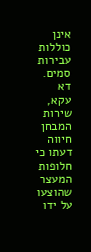אינן כוללות עבירות סמים. דא עקא, שירות המבחן חיווה דעתו כי חלופות המעצר שהוצעו על ידו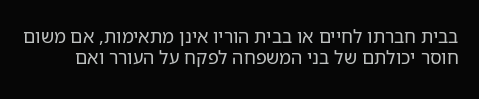בבית חברתו לחיים או בבית הוריו אינן מתאימות, אם משום חוסר יכולתם של בני המשפחה לפקח על העורר ואם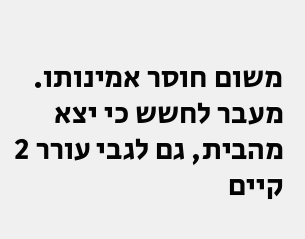משום חוסר אמינותו. מעבר לחשש כי יצא מהבית, גם לגבי עורר 2 קיים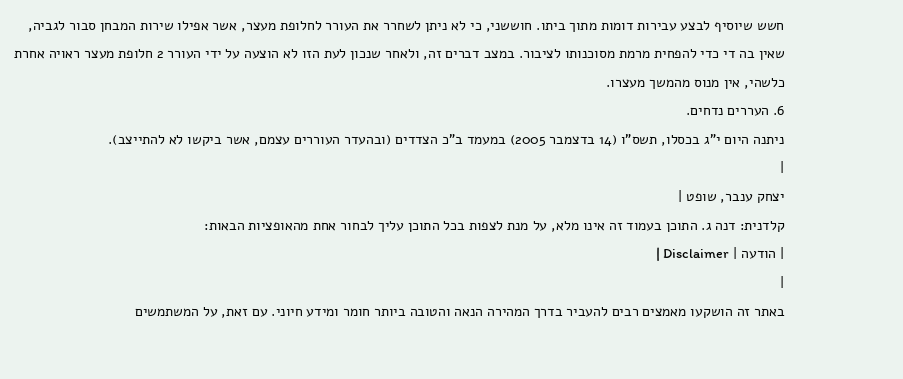חשש שיוסיף לבצע עבירות דומות מתוך ביתו. חוששני, כי לא ניתן לשחרר את העורר לחלופת מעצר, אשר אפילו שירות המבחן סבור לגביה, שאין בה די כדי להפחית מרמת מסוכנותו לציבור. במצב דברים זה, ולאחר שנכון לעת הזו לא הוצעה על ידי העורר 2 חלופת מעצר ראויה אחרת כלשהי, אין מנוס מהמשך מעצרו.
6. העררים נדחים.
ניתנה היום י"ג בכסלו, תשס"ו (14 בדצמבר 2005) במעמד ב"כ הצדדים (ובהעדר העוררים עצמם, אשר ביקשו לא להתייצב).
|
יצחק ענבר, שופט |
קלדנית: דנה ג. התוכן בעמוד זה אינו מלא, על מנת לצפות בכל התוכן עליך לבחור אחת מהאופציות הבאות:
| הודעה | Disclaimer |
|
באתר זה הושקעו מאמצים רבים להעביר בדרך המהירה הנאה והטובה ביותר חומר ומידע חיוני. עם זאת, על המשתמשים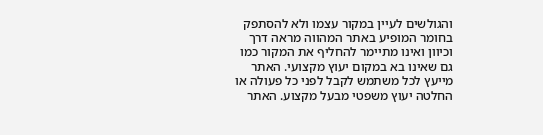והגולשים לעיין במקור עצמו ולא להסתפק בחומר המופיע באתר המהווה מראה דרך וכיוון ואינו מתיימר להחליף את המקור כמו גם שאינו בא במקום יעוץ מקצועי. האתר מייעץ לכל משתמש לקבל לפני כל פעולה או החלטה יעוץ משפטי מבעל מקצוע. האתר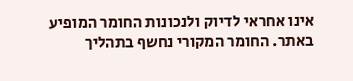אינו אחראי לדיוק ולנכונות החומר המופיע באתר. החומר המקורי נחשף בתהליך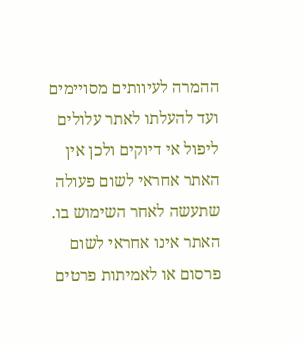ההמרה לעיוותים מסויימים ועד להעלתו לאתר עלולים ליפול אי דיוקים ולכן אין האתר אחראי לשום פעולה שתעשה לאחר השימוש בו. האתר אינו אחראי לשום פרסום או לאמיתות פרטים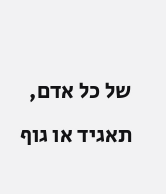של כל אדם, תאגיד או גוף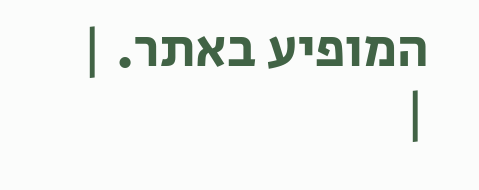המופיע באתר. |
|